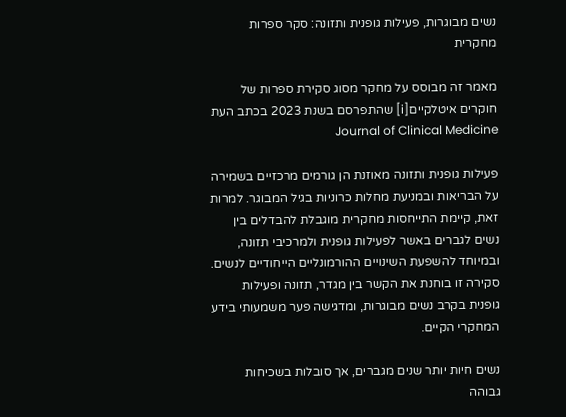נשים מבוגרות, פעילות גופנית ותזונה: סקר ספרות מחקרית

מאמר זה מבוסס על מחקר מסוג סקירת ספרות של חוקרים איטלקיים[i] שהתפרסם בשנת 2023 בכתב העת Journal of Clinical Medicine

פעילות גופנית ותזונה מאוזנת הן גורמים מרכזיים בשמירה על הבריאות ובמניעת מחלות כרוניות בגיל המבוגר. למרות זאת, קיימת התייחסות מחקרית מוגבלת להבדלים בין נשים לגברים באשר לפעילות גופנית ולמרכיבי תזונה, ובמיוחד להשפעת השינויים ההורמונליים הייחודיים לנשים. סקירה זו בוחנת את הקשר בין מגדר, תזונה ופעילות גופנית בקרב נשים מבוגרות, ומדגישה פער משמעותי בידע המחקרי הקיים.

נשים חיות יותר שנים מגברים, אך סובלות בשכיחות גבוהה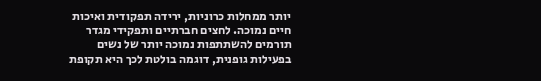יותר ממחלות כרוניות, ירידה תפקודית ואיכות חיים נמוכה. לחצים חברתיים ותפקידי מגדר תורמים להשתתפות נמוכה יותר של נשים בפעילות גופנית, דוגמה בולטת לכך היא תקופת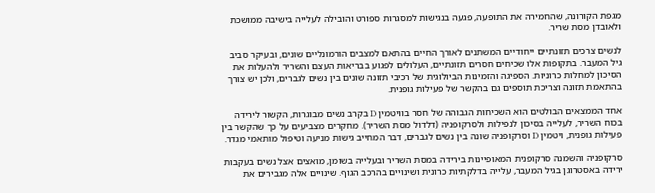מגפת הקורונה, שהחמירה את התופעה, פגעה בנגישות למסגרות ספורט והובילה לעלייה בישיבה ממושכת ולאובדן מסת שריר.

לנשים צרכים תזונתיים ייחודיים המשתנים לאורך החיים בהתאם למצבים הורמונליים שונים, ובעיקר סביב גיל המעבר. בתקופות אלו שכיחים חסרים תזונתיים, העלולים לפגוע בבריאות העצם והשריר ולהעלות את הסיכון למחלות כרוניות. הספיגה והזמינות הביולוגית של רכיבי תזונה שונים בין נשים לגברים, ולכן יש צורך בהתאמת תזונה וצריכת תוספים גם בהקשר של פעילות גופנית.

אחד הממצאים הבולטים הוא השכיחות הגבוהה של חסר בוויטמין D בקרב נשים מבוגרות, הקשור לירידה בכוח השריר, לעלייה בסיכון לנפילות ולסרקופניה (דלדול מסת השריר). מחקרים מצביעים על כך שהקשר בין פעילות גופנית, ויטמין D וסרקופניה שונה בין נשים לגברים, דבר המחייב גישות מניעה וטיפול מותאמי מגדר.

סרקופניה והשמנה סרקופנית המאופיינות בירידה במסת השריר ובעלייה בשומן, מואצים אצל נשים בעקבות ירידה באסטרוגן בגיל המעבר, עלייה בדלקתיות כרונית ושינויים בהרכב הגוף. שינויים אלה מגבירים את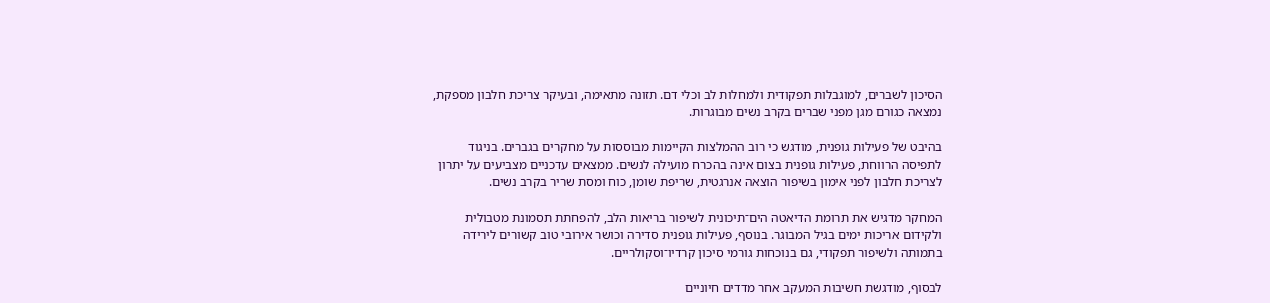הסיכון לשברים, למוגבלות תפקודית ולמחלות לב וכלי דם. תזונה מתאימה, ובעיקר צריכת חלבון מספקת, נמצאה כגורם מגן מפני שברים בקרב נשים מבוגרות.

בהיבט של פעילות גופנית, מודגש כי רוב ההמלצות הקיימות מבוססות על מחקרים בגברים. בניגוד לתפיסה הרווחת, פעילות גופנית בצום אינה בהכרח מועילה לנשים. ממצאים עדכניים מצביעים על יתרון לצריכת חלבון לפני אימון בשיפור הוצאה אנרגטית, שריפת שומן, כוח ומסת שריר בקרב נשים.

המחקר מדגיש את תרומת הדיאטה הים־תיכונית לשיפור בריאות הלב, להפחתת תסמונת מטבולית ולקידום אריכות ימים בגיל המבוגר. בנוסף, פעילות גופנית סדירה וכושר אירובי טוב קשורים לירידה בתמותה ולשיפור תפקודי, גם בנוכחות גורמי סיכון קרדיו־וסקולריים.

לבסוף, מודגשת חשיבות המעקב אחר מדדים חיוניים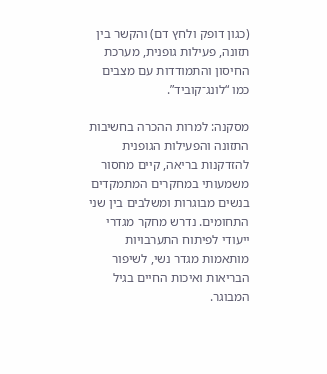(כגון דופק ולחץ דם) והקשר בין תזונה, פעילות גופנית, מערכת החיסון והתמודדות עם מצבים כמו “לונג־קוביד”.

מסקנה: למרות ההכרה בחשיבות התזונה והפעילות הגופנית להזדקנות בריאה, קיים מחסור משמעותי במחקרים המתמקדים בנשים מבוגרות ומשלבים בין שני התחומים. נדרש מחקר מגדרי ייעודי לפיתוח התערבויות מותאמות מגדר נשי, לשיפור הבריאות ואיכות החיים בגיל המבוגר.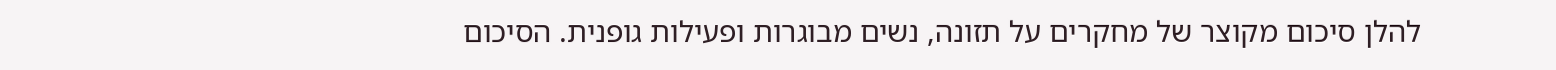להלן סיכום מקוצר של מחקרים על תזונה, נשים מבוגרות ופעילות גופנית. הסיכום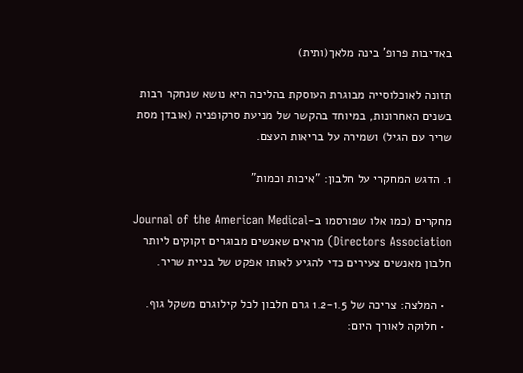באדיבות פרופ' בינה מלאך(ותית)

תזונה לאוכלוסייה מבוגרת העוסקת בהליכה היא נושא שנחקר רבות בשנים האחרונות, במיוחד בהקשר של מניעת סרקופניה (אובדן מסת שריר עם הגיל) ושמירה על בריאות העצם.

1. הדגש המחקרי על חלבון: "איכות וכמות"

מחקרים (כמו אלו שפורסמו ב-Journal of the American Medical Directors Association) מראים שאנשים מבוגרים זקוקים ליותר חלבון מאנשים צעירים כדי להגיע לאותו אפקט של בניית שריר.

  • המלצה: צריכה של 1.2-1.5 גרם חלבון לכל קילוגרם משקל גוף.
  • חלוקה לאורך היום: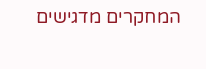המחקרים מדגישים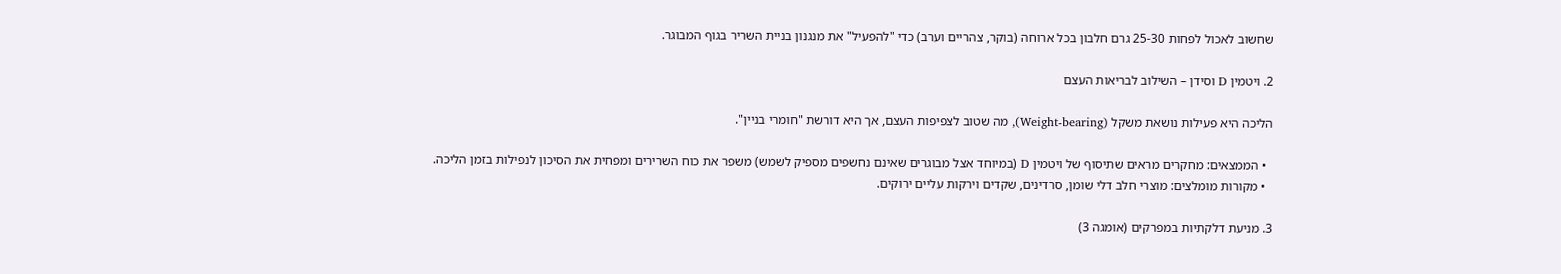שחשוב לאכול לפחות 25-30 גרם חלבון בכל ארוחה (בוקר, צהריים וערב) כדי "להפעיל" את מנגנון בניית השריר בגוף המבוגר.

2. ויטמין D וסידן – השילוב לבריאות העצם

הליכה היא פעילות נושאת משקל (Weight-bearing), מה שטוב לצפיפות העצם, אך היא דורשת "חומרי בניין".

  • הממצאים: מחקרים מראים שתיסוף של ויטמין D (במיוחד אצל מבוגרים שאינם נחשפים מספיק לשמש) משפר את כוח השרירים ומפחית את הסיכון לנפילות בזמן הליכה.
  • מקורות מומלצים: מוצרי חלב דלי שומן, סרדינים, שקדים וירקות עליים ירוקים.

3. מניעת דלקתיות במפרקים (אומגה 3)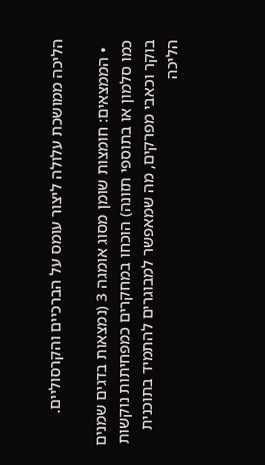הליכה ממושכת עלולה ליצור עומס על הברכיים והקרסוליים.

  • הממצאים: חומצות שומן מסוג אומגה 3 (נמצאות בדגים שמנים כמו סלמון או בתוספי תזונה) הוכחו במחקרים כמפחיתות נוקשות בוקר וכאבי מפרקים, מה שמאפשר למבוגרים להתמיד בתוכנית הליכה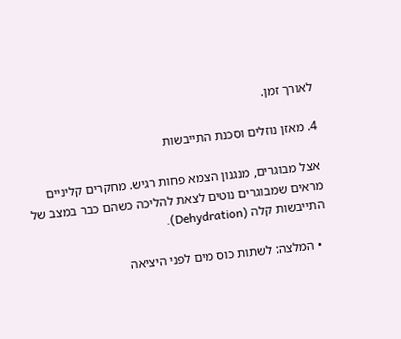לאורך זמן.

4. מאזן נוזלים וסכנת התייבשות

אצל מבוגרים, מנגנון הצמא פחות רגיש. מחקרים קליניים מראים שמבוגרים נוטים לצאת להליכה כשהם כבר במצב של התייבשות קלה (Dehydration).

  • המלצה: לשתות כוס מים לפני היציאה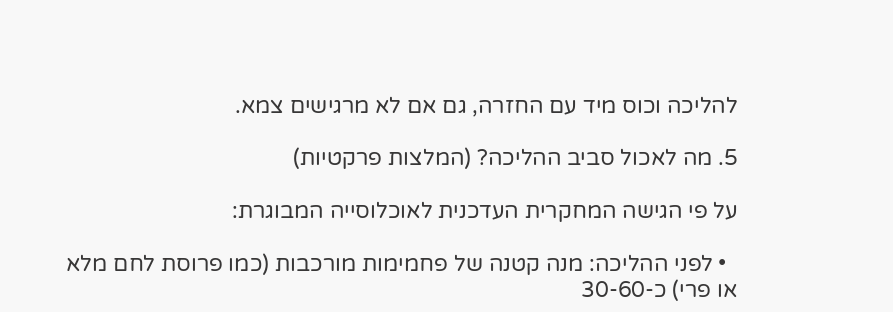להליכה וכוס מיד עם החזרה, גם אם לא מרגישים צמא.

5. מה לאכול סביב ההליכה? (המלצות פרקטיות)

על פי הגישה המחקרית העדכנית לאוכלוסייה המבוגרת:

  • לפני ההליכה: מנה קטנה של פחמימות מורכבות (כמו פרוסת לחם מלא או פרי) כ-30-60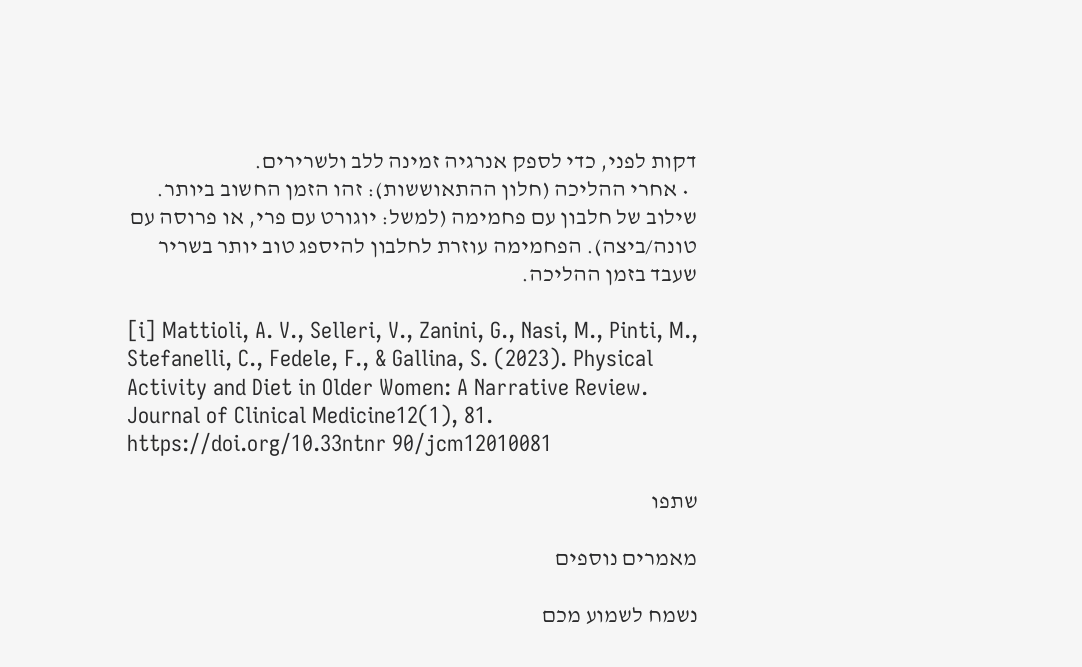דקות לפני, כדי לספק אנרגיה זמינה ללב ולשרירים.
  • אחרי ההליכה (חלון ההתאוששות): זהו הזמן החשוב ביותר. שילוב של חלבון עם פחמימה (למשל: יוגורט עם פרי, או פרוסה עם טונה/ביצה). הפחמימה עוזרת לחלבון להיספג טוב יותר בשריר שעבד בזמן ההליכה.

[i] Mattioli, A. V., Selleri, V., Zanini, G., Nasi, M., Pinti, M., Stefanelli, C., Fedele, F., & Gallina, S. (2023). Physical Activity and Diet in Older Women: A Narrative Review. Journal of Clinical Medicine12(1), 81. https://doi.org/10.33ntnr 90/jcm12010081

שתפו

מאמרים נוספים

נשמח לשמוע מכם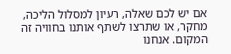אם יש לכם שאלה, רעיון למסלול הליכה, מחקר, או שתרצו לשתף אותנו בחוויה זה המקום. אנחנו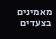מאמינים בצעדים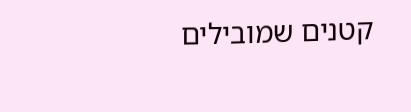קטנים שמובילים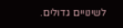לשינויים גדולים.